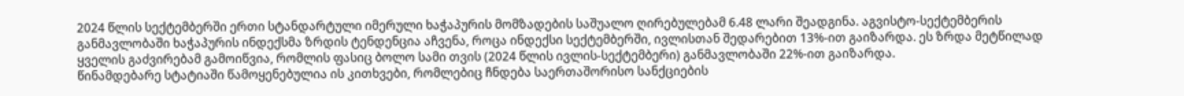2024 წლის სექტემბერში ერთი სტანდარტული იმერული ხაჭაპურის მომზადების საშუალო ღირებულებამ 6.48 ლარი შეადგინა. აგვისტო-სექტემბერის განმავლობაში ხაჭაპურის ინდექსმა ზრდის ტენდენცია აჩვენა, როცა ინდექსი სექტემბერში, ივლისთან შედარებით 13%-ით გაიზარდა. ეს ზრდა მეტწილად ყველის გაძვირებამ გამოიწვია, რომლის ფასიც ბოლო სამი თვის (2024 წლის ივლის-სექტემბერი) განმავლობაში 22%-ით გაიზარდა.
წინამდებარე სტატიაში წამოყენებულია ის კითხვები, რომლებიც ჩნდება საერთაშორისო სანქციების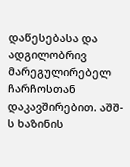დაწესებასა და ადგილობრივ მარეგულირებელ ჩარჩოსთან დაკავშირებით. აშშ-ს ხაზინის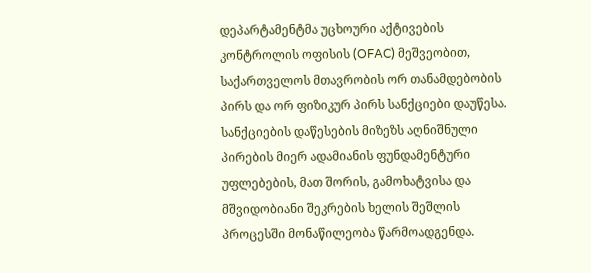დეპარტამენტმა უცხოური აქტივების კონტროლის ოფისის (OFAC) მეშვეობით, საქართველოს მთავრობის ორ თანამდებობის პირს და ორ ფიზიკურ პირს სანქციები დაუწესა. სანქციების დაწესების მიზეზს აღნიშნული პირების მიერ ადამიანის ფუნდამენტური უფლებების, მათ შორის, გამოხატვისა და მშვიდობიანი შეკრების ხელის შეშლის პროცესში მონაწილეობა წარმოადგენდა.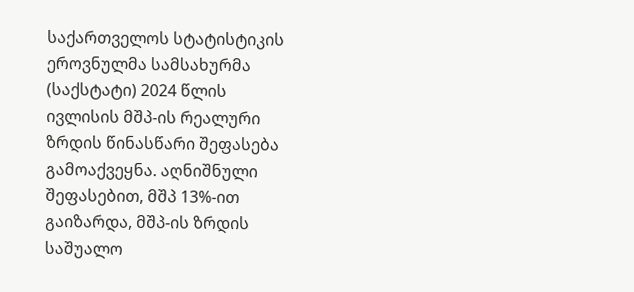საქართველოს სტატისტიკის ეროვნულმა სამსახურმა (საქსტატი) 2024 წლის ივლისის მშპ-ის რეალური ზრდის წინასწარი შეფასება გამოაქვეყნა. აღნიშნული შეფასებით, მშპ 13%-ით გაიზარდა, მშპ-ის ზრდის საშუალო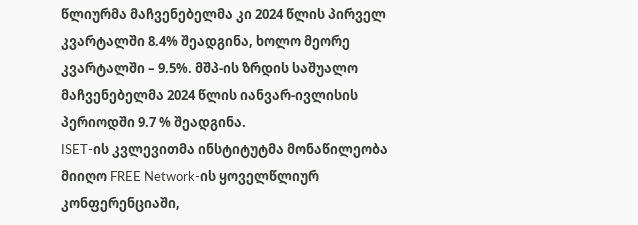წლიურმა მაჩვენებელმა კი 2024 წლის პირველ კვარტალში 8.4% შეადგინა, ხოლო მეორე კვარტალში – 9.5%. მშპ-ის ზრდის საშუალო მაჩვენებელმა 2024 წლის იანვარ-ივლისის პერიოდში 9.7 % შეადგინა.
ISET-ის კვლევითმა ინსტიტუტმა მონაწილეობა მიიღო FREE Network-ის ყოველწლიურ კონფერენციაში,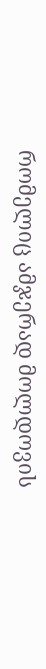რომელიც ამჯერად მოლდოვის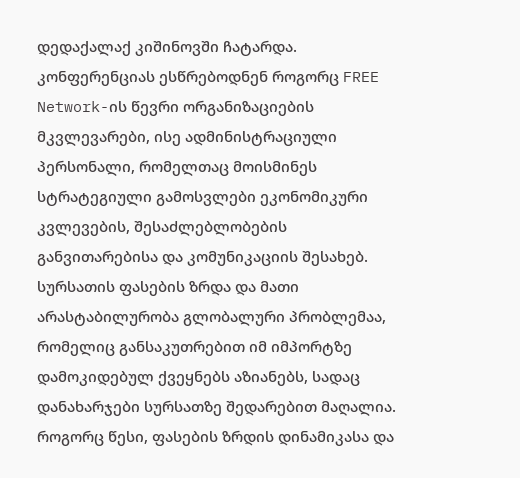დედაქალაქ კიშინოვში ჩატარდა. კონფერენციას ესწრებოდნენ როგორც FREE Network-ის წევრი ორგანიზაციების მკვლევარები, ისე ადმინისტრაციული პერსონალი, რომელთაც მოისმინეს სტრატეგიული გამოსვლები ეკონომიკური კვლევების, შესაძლებლობების განვითარებისა და კომუნიკაციის შესახებ.
სურსათის ფასების ზრდა და მათი არასტაბილურობა გლობალური პრობლემაა, რომელიც განსაკუთრებით იმ იმპორტზე დამოკიდებულ ქვეყნებს აზიანებს, სადაც დანახარჯები სურსათზე შედარებით მაღალია. როგორც წესი, ფასების ზრდის დინამიკასა და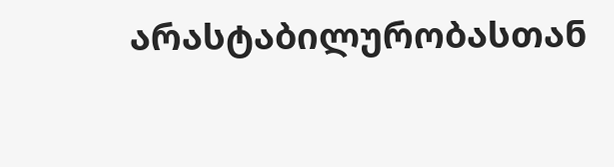არასტაბილურობასთან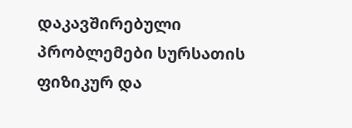დაკავშირებული პრობლემები სურსათის ფიზიკურ და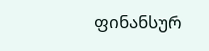ფინანსურ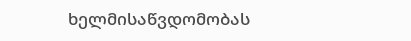ხელმისაწვდომობას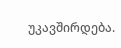უკავშირდება.